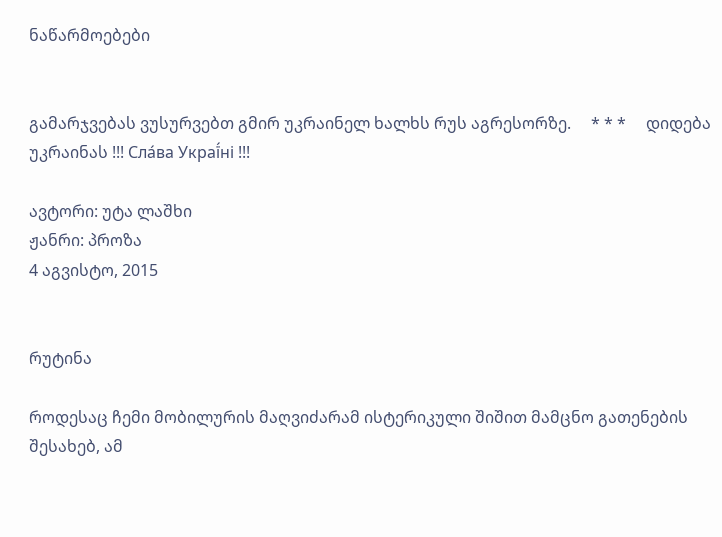ნაწარმოებები


გამარჯვებას ვუსურვებთ გმირ უკრაინელ ხალხს რუს აგრესორზე.     * * *     დიდება უკრაინას !!! Сла́ва Украї́ні !!!

ავტორი: უტა ლაშხი
ჟანრი: პროზა
4 აგვისტო, 2015


რუტინა

როდესაც ჩემი მობილურის მაღვიძარამ ისტერიკული შიშით მამცნო გათენების შესახებ, ამ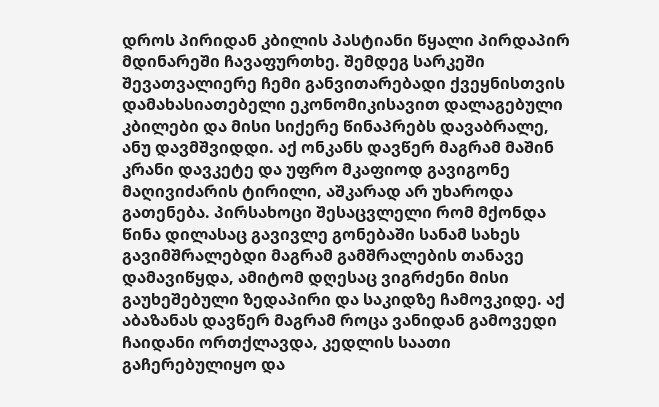დროს პირიდან კბილის პასტიანი წყალი პირდაპირ მდინარეში ჩავაფურთხე. შემდეგ სარკეში შევათვალიერე ჩემი განვითარებადი ქვეყნისთვის დამახასიათებელი ეკონომიკისავით დალაგებული კბილები და მისი სიქერე წინაპრებს დავაბრალე, ანუ დავმშვიდდი. აქ ონკანს დავწერ მაგრამ მაშინ კრანი დავკეტე და უფრო მკაფიოდ გავიგონე მაღივიძარის ტირილი, აშკარად არ უხაროდა გათენება. პირსახოცი შესაცვლელი რომ მქონდა წინა დილასაც გავივლე გონებაში სანამ სახეს გავიმშრალებდი მაგრამ გამშრალების თანავე დამავიწყდა, ამიტომ დღესაც ვიგრძენი მისი გაუხეშებული ზედაპირი და საკიდზე ჩამოვკიდე. აქ აბაზანას დავწერ მაგრამ როცა ვანიდან გამოვედი ჩაიდანი ორთქლავდა, კედლის საათი გაჩერებულიყო და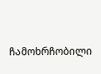ჩამოხრჩობილი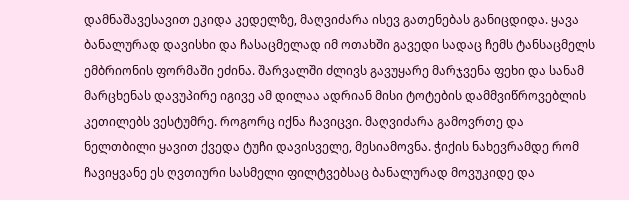დამნაშავესავით ეკიდა კედელზე, მაღვიძარა ისევ გათენებას განიცდიდა. ყავა ბანალურად დავისხი და ჩასაცმელად იმ ოთახში გავედი სადაც ჩემს ტანსაცმელს ემბრიონის ფორმაში ეძინა. შარვალში ძლივს გავუყარე მარჯვენა ფეხი და სანამ მარცხენას დავუპირე იგივე ამ დილაა ადრიან მისი ტოტების დამმვიწროვებლის კეთილებს ვესტუმრე. როგორც იქნა ჩავიცვი. მაღვიძარა გამოვრთე და ნელთბილი ყავით ქვედა ტუჩი დავისველე, მესიამოვნა. ჭიქის ნახევრამდე რომ ჩავიყვანე ეს ღვთიური სასმელი ფილტვებსაც ბანალურად მოვუკიდე და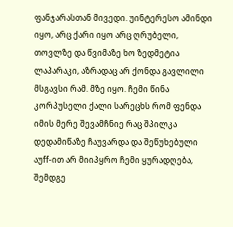ფანჯარასთან მივედი. უინტერესო ამინდი იყო, არც ქარი იყო არც ღრუბელი, თოვლზე და წვიმაზე ხო ზედმეტია ლაპარაკი, აზრადაც არ ქონდა გავლილი მსგავსი რამ. მზე იყო. ჩემი წინა კორპუსელი ქალი სარეცხს რომ ფენდა იმის მერე შევამჩნიე რაც შპილკა დედამიწაზე ჩაუვარდა და შეწუხებული აუff-ით არ მიიპყრო ჩემი ყურადღება, შემდგე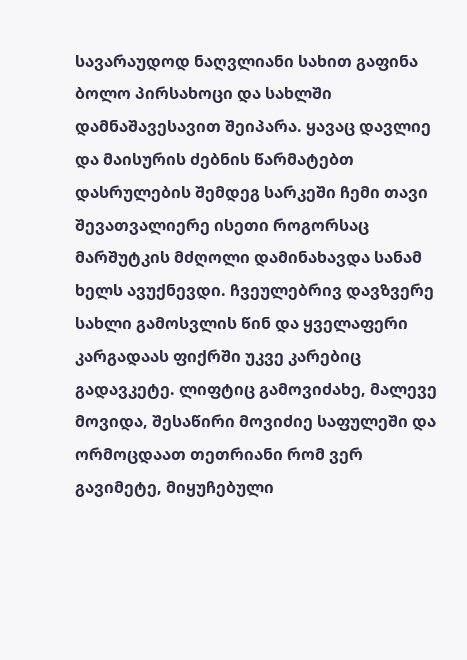სავარაუდოდ ნაღვლიანი სახით გაფინა ბოლო პირსახოცი და სახლში დამნაშავესავით შეიპარა. ყავაც დავლიე და მაისურის ძებნის წარმატებთ დასრულების შემდეგ სარკეში ჩემი თავი შევათვალიერე ისეთი როგორსაც მარშუტკის მძღოლი დამინახავდა სანამ ხელს ავუქნევდი. ჩვეულებრივ დავზვერე სახლი გამოსვლის წინ და ყველაფერი კარგადაას ფიქრში უკვე კარებიც გადავკეტე. ლიფტიც გამოვიძახე, მალევე მოვიდა, შესაწირი მოვიძიე საფულეში და ორმოცდაათ თეთრიანი რომ ვერ გავიმეტე, მიყუჩებული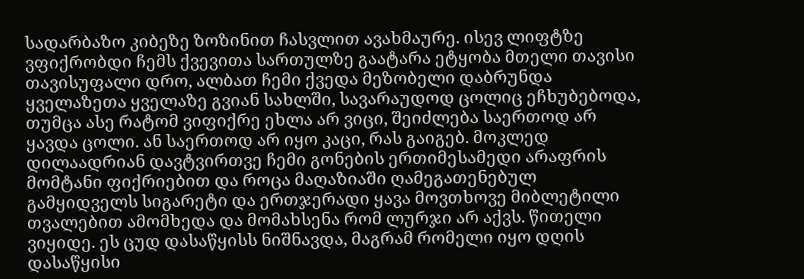სადარბაზო კიბეზე ზოზინით ჩასვლით ავახმაურე. ისევ ლიფტზე ვფიქრობდი ჩემს ქვევითა სართულზე გაატარა ეტყობა მთელი თავისი თავისუფალი დრო, ალბათ ჩემი ქვედა მეზობელი დაბრუნდა ყველაზეთა ყველაზე გვიან სახლში, სავარაუდოდ ცოლიც ეჩხუბებოდა, თუმცა ასე რატომ ვიფიქრე ეხლა არ ვიცი, შეიძლება საერთოდ არ ყავდა ცოლი. ან საერთოდ არ იყო კაცი, რას გაიგებ. მოკლედ დილაადრიან დავტვირთვე ჩემი გონების ერთიმესამედი არაფრის მომტანი ფიქრიებით და როცა მაღაზიაში ღამეგათენებულ გამყიდველს სიგარეტი და ერთჯერადი ყავა მოვთხოვე მიბლეტილი თვალებით ამომხედა და მომახსენა რომ ლურჯი არ აქვს. წითელი ვიყიდე. ეს ცუდ დასაწყისს ნიშნავდა, მაგრამ რომელი იყო დღის დასაწყისი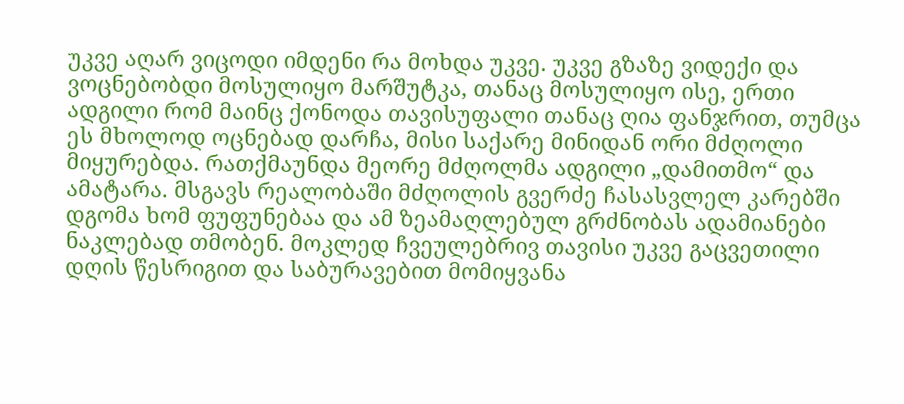უკვე აღარ ვიცოდი იმდენი რა მოხდა უკვე. უკვე გზაზე ვიდექი და ვოცნებობდი მოსულიყო მარშუტკა, თანაც მოსულიყო ისე, ერთი ადგილი რომ მაინც ქონოდა თავისუფალი თანაც ღია ფანჯრით, თუმცა ეს მხოლოდ ოცნებად დარჩა, მისი საქარე მინიდან ორი მძღოლი მიყურებდა. რათქმაუნდა მეორე მძღოლმა ადგილი „დამითმო“ და ამატარა. მსგავს რეალობაში მძღოლის გვერძე ჩასასვლელ კარებში დგომა ხომ ფუფუნებაა და ამ ზეამაღლებულ გრძნობას ადამიანები ნაკლებად თმობენ. მოკლედ ჩვეულებრივ თავისი უკვე გაცვეთილი დღის წესრიგით და საბურავებით მომიყვანა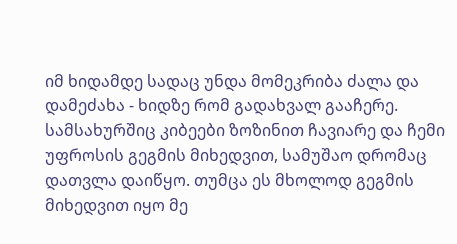იმ ხიდამდე სადაც უნდა მომეკრიბა ძალა და დამეძახა - ხიდზე რომ გადახვალ გააჩერე. სამსახურშიც კიბეები ზოზინით ჩავიარე და ჩემი უფროსის გეგმის მიხედვით, სამუშაო დრომაც დათვლა დაიწყო. თუმცა ეს მხოლოდ გეგმის მიხედვით იყო მე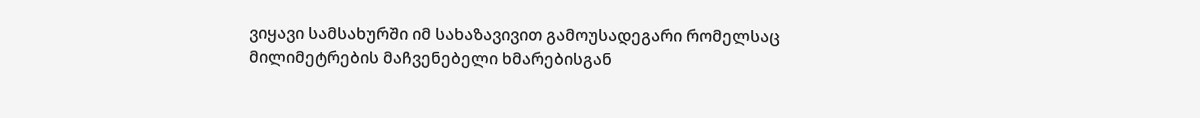ვიყავი სამსახურში იმ სახაზავივით გამოუსადეგარი რომელსაც მილიმეტრების მაჩვენებელი ხმარებისგან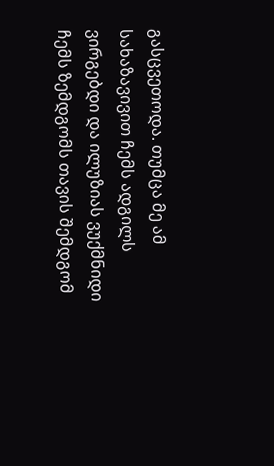გასცვეთოდა. თუმცა მე ამ სახაზავივით ჩემს ადგილს ვირგებდი და ილუზიას ვუქმნიდი ჩემს ზემდგომს თავის შემდგომ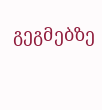გეგმებზე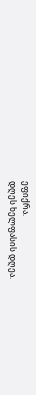ეფიქრა.
დღეს ხელფასის დღეა.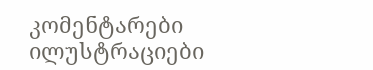კომენტარები ილუსტრაციები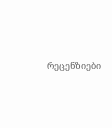რეცენზიები